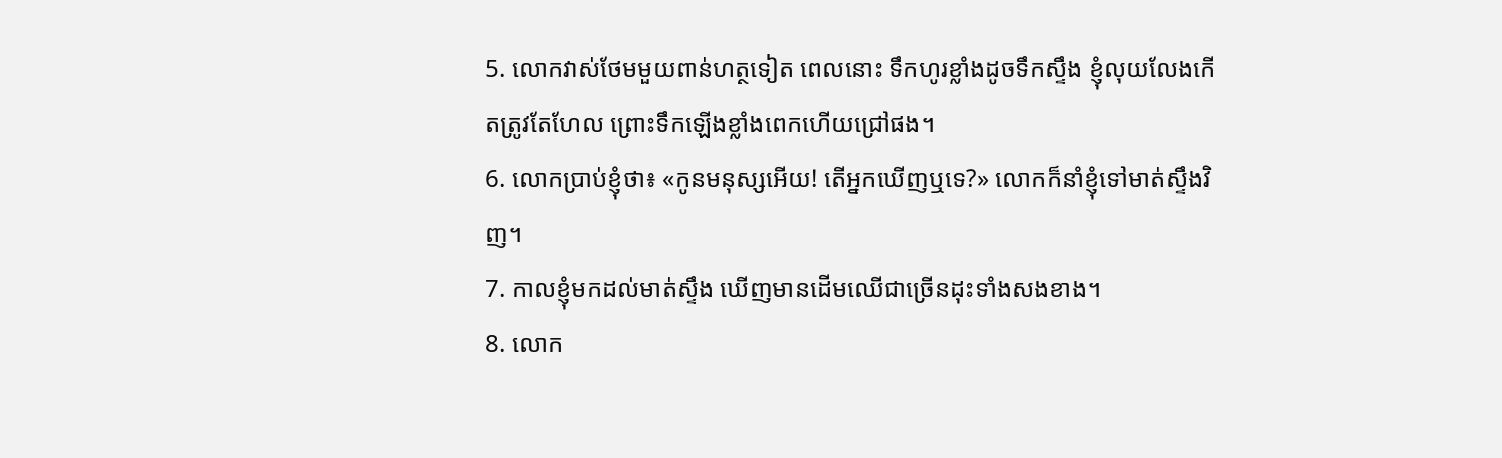5. លោកវាស់ថែមមួយពាន់ហត្ថទៀត ពេលនោះ ទឹកហូរខ្លាំងដូចទឹកស្ទឹង ខ្ញុំលុយលែងកើតត្រូវតែហែល ព្រោះទឹកឡើងខ្លាំងពេកហើយជ្រៅផង។
6. លោកប្រាប់ខ្ញុំថា៖ «កូនមនុស្សអើយ! តើអ្នកឃើញឬទេ?» លោកក៏នាំខ្ញុំទៅមាត់ស្ទឹងវិញ។
7. កាលខ្ញុំមកដល់មាត់ស្ទឹង ឃើញមានដើមឈើជាច្រើនដុះទាំងសងខាង។
8. លោក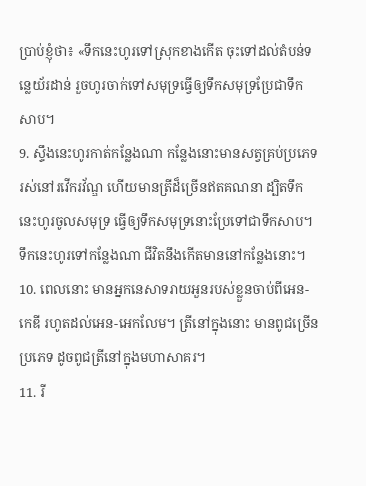ប្រាប់ខ្ញុំថា៖ «ទឹកនេះហូរទៅស្រុកខាងកើត ចុះទៅដល់តំបន់ទន្លេយ័រដាន់ រួចហូរចាក់ទៅសមុទ្រធ្វើឲ្យទឹកសមុទ្រប្រែជាទឹកសាប។
9. ស្ទឹងនេះហូរកាត់កន្លែងណា កន្លែងនោះមានសត្វគ្រប់ប្រភេទរស់នៅរវើករវ័ណ្ឌ ហើយមានត្រីដ៏ច្រើនឥតគណនា ដ្បិតទឹកនេះហូរចូលសមុទ្រ ធ្វើឲ្យទឹកសមុទ្រនោះប្រែទៅជាទឹកសាប។ ទឹកនេះហូរទៅកន្លែងណា ជីវិតនឹងកើតមាននៅកន្លែងនោះ។
10. ពេលនោះ មានអ្នកនេសាទរាយអួនរបស់ខ្លួនចាប់ពីអេន-កេឌី រហូតដល់អេន-អេកលែម។ ត្រីនៅក្នុងនោះ មានពូជច្រើនប្រភេទ ដូចពូជត្រីនៅក្នុងមហាសាគរ។
11. រី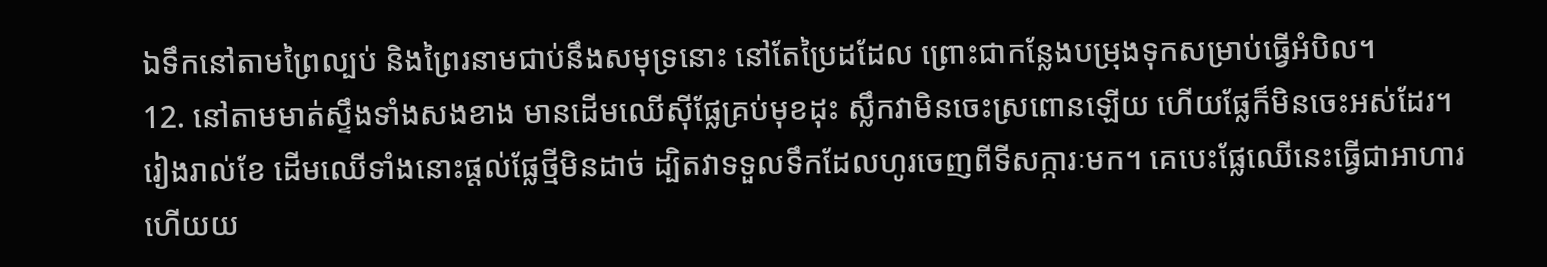ឯទឹកនៅតាមព្រៃល្បប់ និងព្រៃរនាមជាប់នឹងសមុទ្រនោះ នៅតែប្រៃដដែល ព្រោះជាកន្លែងបម្រុងទុកសម្រាប់ធ្វើអំបិល។
12. នៅតាមមាត់ស្ទឹងទាំងសងខាង មានដើមឈើស៊ីផ្លែគ្រប់មុខដុះ ស្លឹកវាមិនចេះស្រពោនឡើយ ហើយផ្លែក៏មិនចេះអស់ដែរ។ រៀងរាល់ខែ ដើមឈើទាំងនោះផ្ដល់ផ្លែថ្មីមិនដាច់ ដ្បិតវាទទួលទឹកដែលហូរចេញពីទីសក្ការៈមក។ គេបេះផ្លែឈើនេះធ្វើជាអាហារ ហើយយ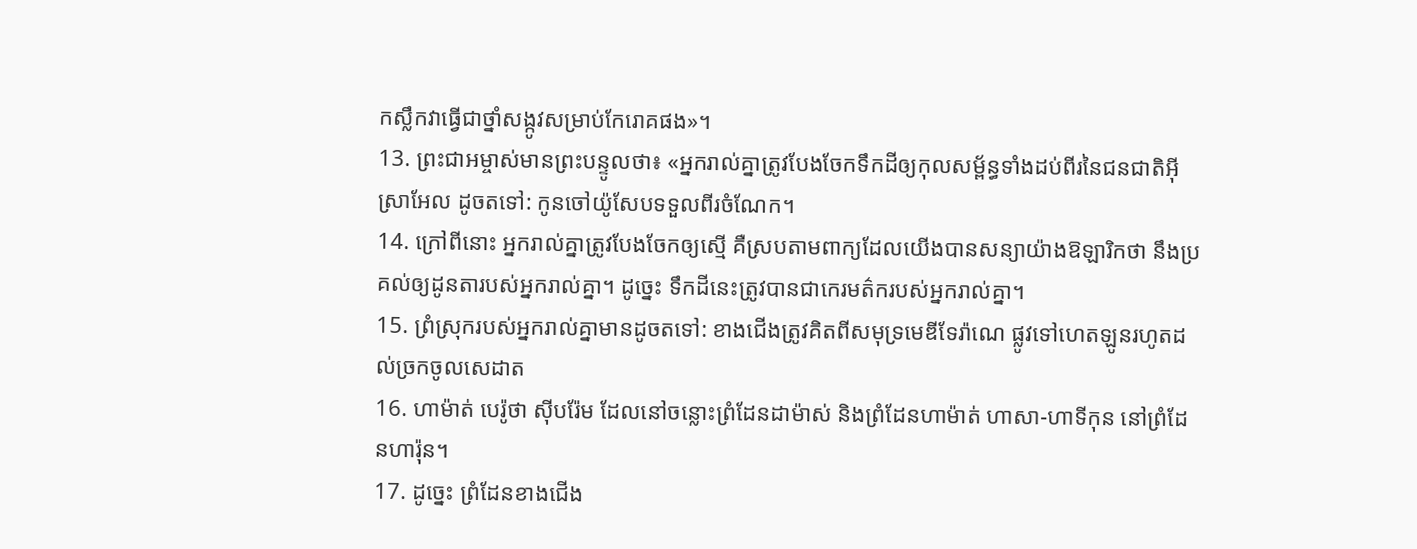កស្លឹកវាធ្វើជាថ្នាំសង្កូវសម្រាប់កែរោគផង»។
13. ព្រះជាអម្ចាស់មានព្រះបន្ទូលថា៖ «អ្នករាល់គ្នាត្រូវបែងចែកទឹកដីឲ្យកុលសម្ព័ន្ធទាំងដប់ពីរនៃជនជាតិអ៊ីស្រាអែល ដូចតទៅ: កូនចៅយ៉ូសែបទទួលពីរចំណែក។
14. ក្រៅពីនោះ អ្នករាល់គ្នាត្រូវបែងចែកឲ្យស្មើ គឺស្របតាមពាក្យដែលយើងបានសន្យាយ៉ាងឱឡារិកថា នឹងប្រគល់ឲ្យដូនតារបស់អ្នករាល់គ្នា។ ដូច្នេះ ទឹកដីនេះត្រូវបានជាកេរមត៌ករបស់អ្នករាល់គ្នា។
15. ព្រំស្រុករបស់អ្នករាល់គ្នាមានដូចតទៅ: ខាងជើងត្រូវគិតពីសមុទ្រមេឌីទែរ៉ាណេ ផ្លូវទៅហេតឡូនរហូតដល់ច្រកចូលសេដាត
16. ហាម៉ាត់ បេរ៉ូថា ស៊ីបរ៉ែម ដែលនៅចន្លោះព្រំដែនដាម៉ាស់ និងព្រំដែនហាម៉ាត់ ហាសា-ហាទីកុន នៅព្រំដែនហារ៉ុន។
17. ដូច្នេះ ព្រំដែនខាងជើង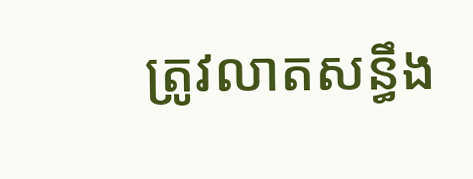ត្រូវលាតសន្ធឹង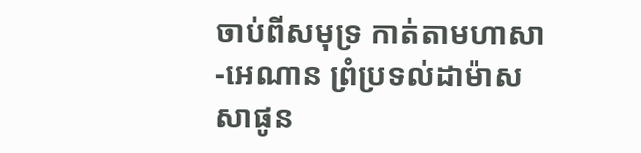ចាប់ពីសមុទ្រ កាត់តាមហាសា-អេណាន ព្រំប្រទល់ដាម៉ាស សាផូន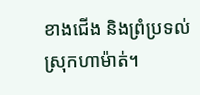ខាងជើង និងព្រំប្រទល់ស្រុកហាម៉ាត់។